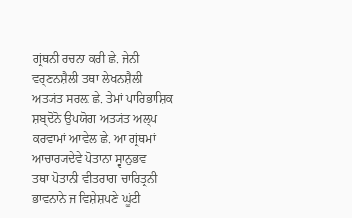ਗ੍ਰਂਥਨੀ ਰਚਨਾ ਕਰੀ ਛੇ. ਜੇਨੀ ਵਰ੍ਣਨਸ਼ੈਲੀ ਤਥਾ ਲੇਖਨਸ਼ੈਲੀ ਅਤ੍ਯਂਤ ਸਰਲ਼ ਛੇ. ਤੇਮਾਂ ਪਾਰਿਭਾਸ਼ਿਕ
ਸ਼ਬ੍ਦੋਨੋ ਉਪਯੋਗ ਅਤ੍ਯਂਤ ਅਲ੍ਪ ਕਰਵਾਮਾਂ ਆਵੇਲ ਛੇ. ਆ ਗ੍ਰਂਥਮਾਂ ਆਚਾਰ੍ਯਦੇਵੇ ਪੋਤਾਨਾ ਸ੍ਵਾਨੁਭਵ
ਤਥਾ ਪੋਤਾਨੀ ਵੀਤਰਾਗ ਚਾਰਿਤ੍ਰਨੀ ਭਾਵਨਾਨੇ ਜ ਵਿਸ਼ੇਸ਼ਪਣੇ ਘੂਂਟੀ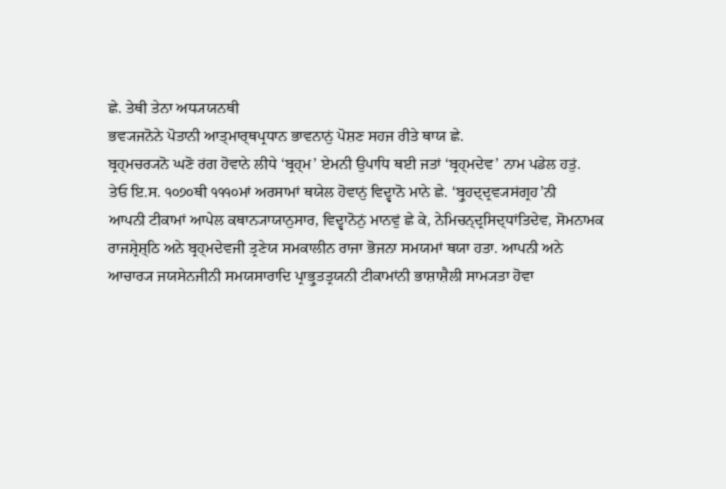ਛੇ. ਤੇਥੀ ਤੇਨਾ ਅਧ੍ਯਯਨਥੀ
ਭਵ੍ਯਜਨੋਨੇ ਪੋਤਾਨੀ ਆਤ੍ਮਾਰ੍ਥਪ੍ਰਧਾਨ ਭਾਵਨਾਨੁਂ ਪੋਸ਼ਣ ਸਹਜ ਰੀਤੇ ਥਾਯ ਛੇ.
ਬ੍ਰਹ੍ਮਚਰ੍ਯਨੋ ਘਣੋ ਰਂਗ ਹੋਵਾਨੇ ਲੀਧੇ ‘ਬ੍ਰਹ੍ਮ’ ਏਮਨੀ ਉਪਾਧਿ ਥਈ ਜਤਾਂ ‘ਬ੍ਰਹ੍ਮਦੇਵ’ ਨਾਮ ਪਡੇਲ ਹਤੁਂ.
ਤੇਓ ਇ.ਸ. ੧੦੭੦ਥੀ ੧੧੧੦ਮਾਂ ਅਰਸਾਮਾਂ ਥਯੇਲ ਹੋਵਾਨੁਂ ਵਿਦ੍ਵਾਨੋ ਮਾਨੇ ਛੇ. ‘ਬ੍ਰੁਹਦ੍ਦ੍ਰਵ੍ਯਸਂਗ੍ਰਹ’ਨੀ
ਆਪਨੀ ਟੀਕਾਮਾਂ ਆਪੇਲ ਕਥਾਨ੍ਯਾਯਾਨੁਸਾਰ, ਵਿਦ੍ਵਾਨੋਨੁਂ ਮਾਨਵੁਂ ਛੇ ਕੇ, ਨੇਮਿਚਨ੍ਦ੍ਰਸਿਦ੍ਧਾਂਤਿਦੇਵ, ਸੋਮਨਾਮਕ
ਰਾਜਸ਼੍ਰੇਸ਼੍ਠਿ ਅਨੇ ਬ੍ਰਹ੍ਮਦੇਵਜੀ ਤ੍ਰਣੇਯ ਸਮਕਾਲੀਨ ਰਾਜਾ ਭੋਜਨਾ ਸਮਯਮਾਂ ਥਯਾ ਹਤਾ. ਆਪਨੀ ਅਨੇ
ਆਚਾਰ੍ਯ ਜਯਸੇਨਜੀਨੀ ਸਮਯਸਾਰਾਦਿ ਪ੍ਰਾਭ੍ਰੁਤਤ੍ਰਯਨੀ ਟੀਕਾਮਾਂਨੀ ਭਾਸ਼ਾਸ਼ੈਲੀ ਸਾਮ੍ਯਤਾ ਹੋਵਾ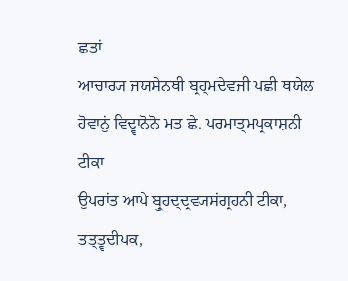ਛਤਾਂ
ਆਚਾਰ੍ਯ ਜਯਸੇਨਥੀ ਬ੍ਰਹ੍ਮਦੇਵਜੀ ਪਛੀ ਥਯੇਲ ਹੋਵਾਨੁਂ ਵਿਦ੍ਵਾਨੋਨੋ ਮਤ ਛੇ. ਪਰਮਾਤ੍ਮਪ੍ਰਕਾਸ਼ਨੀ ਟੀਕਾ
ਉਪਰਾਂਤ ਆਪੇ ਬ੍ਰੁਹਦ੍ਦ੍ਰਵ੍ਯਸਂਗ੍ਰਹਨੀ ਟੀਕਾ, ਤਤ੍ਤ੍ਵਦੀਪਕ,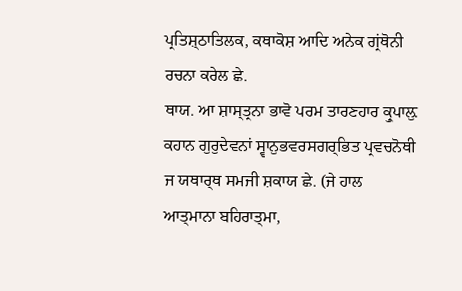ਪ੍ਰਤਿਸ਼੍ਠਾਤਿਲਕ, ਕਥਾਕੋਸ਼ ਆਦਿ ਅਨੇਕ ਗ੍ਰਂਥੋਨੀ
ਰਚਨਾ ਕਰੇਲ ਛੇ.
ਥਾਯ. ਆ ਸ਼ਾਸ੍ਤ੍ਰਨਾ ਭਾਵੋ ਪਰਮ ਤਾਰਣਹਾਰ ਕ੍ਰੁਪਾਲ਼ੁ ਕਹਾਨ ਗੁਰੁਦੇਵਨਾਂ ਸ੍ਵਾਨੁਭਵਰਸਗਰ੍ਭਿਤ ਪ੍ਰਵਚਨੋਥੀ
ਜ ਯਥਾਰ੍ਥ ਸਮਜੀ ਸ਼ਕਾਯ ਛੇ. (ਜੇ ਹਾਲ
ਆਤ੍ਮਾਨਾ ਬਹਿਰਾਤ੍ਮਾ,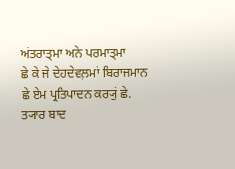ਅਂਤਰਾਤ੍ਮਾ ਅਨੇ ਪਰਮਾਤ੍ਮਾ
ਛੇ ਕੇ ਜੇ ਦੇਹਦੇਵਲ਼ਮਾਂ ਬਿਰਾਜਮਾਨ ਛੇ ਏਮ ਪ੍ਰਤਿਪਾਦਨ ਕਰ੍ਯੁਂ ਛੇ. ਤ੍ਯਾਰ ਬਾਦ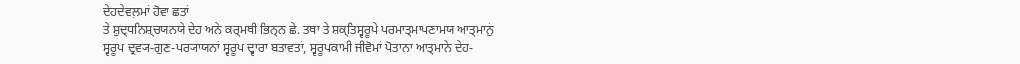ਦੇਹਦੇਵਲ਼ਮਾਂ ਹੋਵਾ ਛਤਾਂ
ਤੇ ਸ਼ੁਦ੍ਧਨਿਸ਼੍ਚਯਨਯੇ ਦੇਹ ਅਨੇ ਕਰ੍ਮਥੀ ਭਿਨ੍ਨ ਛੇ. ਤਥਾ ਤੇ ਸ਼ਕ੍ਤਿਸ੍ਵਰੂਪੇ ਪਰਮਾਤ੍ਮਾਪਣਾਮਯ ਆਤ੍ਮਾਨੁਂ
ਸ੍ਵਰੂਪ ਦ੍ਰਵ੍ਯ-ਗੁਣ-ਪਰ੍ਯਾਯਨਾਂ ਸ੍ਵਰੂਪ ਦ੍ਵਾਰਾ ਬਤਾਵਤਾਂ, ਸ੍ਵਰੂਪਕਾਮੀ ਜੀਵੋਮਾਂ ਪੋਤਾਨਾ ਆਤ੍ਮਾਨੇ ਦੇਹ-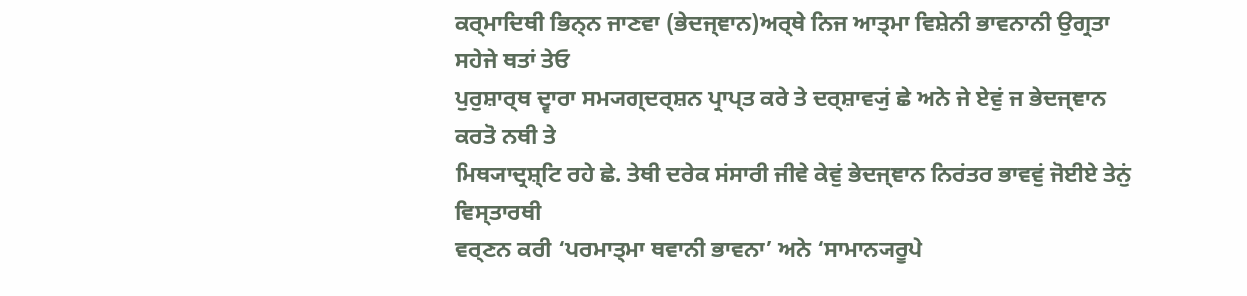ਕਰ੍ਮਾਦਿਥੀ ਭਿਨ੍ਨ ਜਾਣਵਾ (ਭੇਦਜ੍ਞਾਨ)ਅਰ੍ਥੇ ਨਿਜ ਆਤ੍ਮਾ ਵਿਸ਼ੇਨੀ ਭਾਵਨਾਨੀ ਉਗ੍ਰਤਾ ਸਹੇਜੇ ਥਤਾਂ ਤੇਓ
ਪੁਰੁਸ਼ਾਰ੍ਥ ਦ੍ਵਾਰਾ ਸਮ੍ਯਗ੍ਦਰ੍ਸ਼ਨ ਪ੍ਰਾਪ੍ਤ ਕਰੇ ਤੇ ਦਰ੍ਸ਼ਾਵ੍ਯੁਂ ਛੇ ਅਨੇ ਜੇ ਏਵੁਂ ਜ ਭੇਦਜ੍ਞਾਨ ਕਰਤੋ ਨਥੀ ਤੇ
ਮਿਥ੍ਯਾਦ੍ਰਸ਼੍ਟਿ ਰਹੇ ਛੇ. ਤੇਥੀ ਦਰੇਕ ਸਂਸਾਰੀ ਜੀਵੇ ਕੇਵੁਂ ਭੇਦਜ੍ਞਾਨ ਨਿਰਂਤਰ ਭਾਵਵੁਂ ਜੋਈਏ ਤੇਨੁਂ ਵਿਸ੍ਤਾਰਥੀ
ਵਰ੍ਣਨ ਕਰੀ ‘ਪਰਮਾਤ੍ਮਾ ਥਵਾਨੀ ਭਾਵਨਾ’ ਅਨੇ ‘ਸਾਮਾਨ੍ਯਰੂਪੇ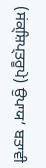(ਸਂਕ੍ਸ਼ਿਪ੍ਤਰੂਪੇ) ਉਪਾਯ’ ਬਤਾਵੀ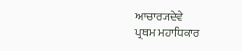ਆਚਾਰ੍ਯਦੇਵੇ
ਪ੍ਰਥਮ ਮਹਾਧਿਕਾਰ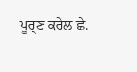ਪੂਰ੍ਣ ਕਰੇਲ ਛੇ.